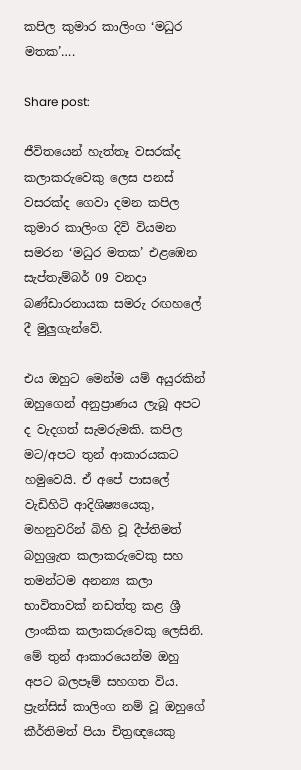කපිල කුමාර කාලිංග ‘මධුර මතක’….

Share post:

ජීවිතයෙන් හැත්තෑ වසරක්ද කලාකරුවෙකු ලෙස පනස් වසරක්ද ගෙවා දමන කපිල කුමාර කාලිංග දිවි වියමන සමරන ‘මධුර මතක’ එළඹෙන සැප්තැම්බර් 09 වනදා බණ්ඩාරනායක සමරු රඟහලේ දී මුලුගැන්වේ.

එය ඔහුට මෙන්ම යම් අයුරකින් ඔහුගෙන් අනුප්‍රාණය ලැබූ අපට ද වැදගත් සැමරුමකි. කපිල මට/අපට තුන් ආකාරයකට හමුවෙයි. ඒ අපේ පාසලේ වැඩිහිටි ආදිශිෂ්‍යයෙකු, මහනුවරින් බිහි වූ දීප්තිමත් බහුශ්‍රැත කලාකරුවෙකු සහ තමන්ටම අනන්‍ය කලා භාවිතාවක් නඩත්තු කළ ශ්‍රී ලාංකික කලාකරුවෙකු ලෙසිනි. මේ තුන් ආකාරයෙන්ම ඔහු අපට බලපෑම් සහගත විය. ප්‍රැන්සිස් කාලිංග නම් වූ ඔහුගේ කීර්තිමත් පියා චිත්‍රඥයෙකු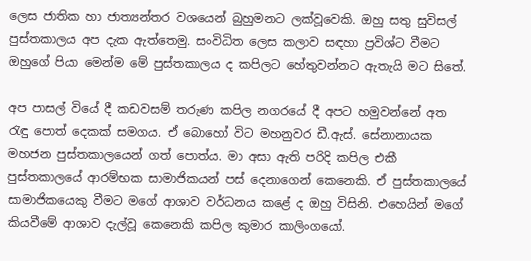ලෙස ජාතික හා ජාත්‍යන්තර වශයෙන් බුහුමනට ලක්වූවෙකි. ඔහු සතු සුවිසල් පුස්තකාලය අප දැක ඇත්තෙමු. සංවිධිත ලෙස කලාව සඳහා ප්‍රවිශ්ට වීමට ඔහුගේ පියා මෙන්ම මේ පුස්තකාලය ද කපිලට හේතුවන්නට ඇතැයි මට සිතේ.

අප පාසල් වියේ දී කඩවසම් තරුණ කපිල නගරයේ දී අපට හමුවන්නේ අත රැඳු පොත් දෙකක් සමගය. ඒ බොහෝ විට මහනුවර ඩී.ඇස්. සේනානායක මහජන පුස්තකාලයෙන් ගත් පොත්ය. මා අසා ඇති පරිදි කපිල එකී පුස්තකාලයේ ආරම්භක සාමාජිකයන් පස් දෙනාගෙන් කෙනෙකි. ඒ පුස්තකාලයේ සාමාජිකයෙකු වීමට මගේ ආශාව වර්ධනය කළේ ද ඔහු විසිනි. එහෙයින් මගේ කියවීමේ ආශාව දැල්වූ කෙනෙකි කපිල කුමාර කාලිංගයෝ.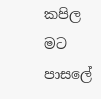කපිල මට පාසලේ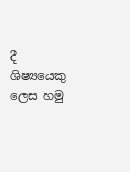දී ශිෂ්‍යයෙකු ලෙස හමු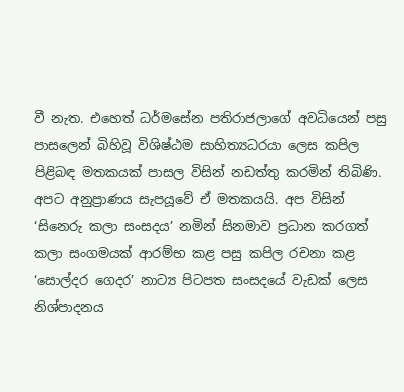වී නැත. එහෙත් ධර්මසේන පතිරාජලාගේ අවධියෙන් පසු පාසලෙන් බිහිවූ විශිෂ්ඨම සාහිත්‍යධරයා ලෙස කපිල පිළිබඳ මතකයක් පාසල විසින් නඩත්තු කරමින් තිබිණි. අපට අනුප්‍රාණය සැපයූවේ ඒ මතකයයි. අප විසින් ‘සිනෙරු කලා සංසදය’ නමින් සිනමාව ප්‍රධාන කරගත් කලා සංගමයක් ආරම්භ කළ පසු කපිල රචනා කළ ‘සොල්දර ගෙදර’ නාට්‍ය පිටපත සංසදයේ වැඩක් ලෙස නිශ්පාදනය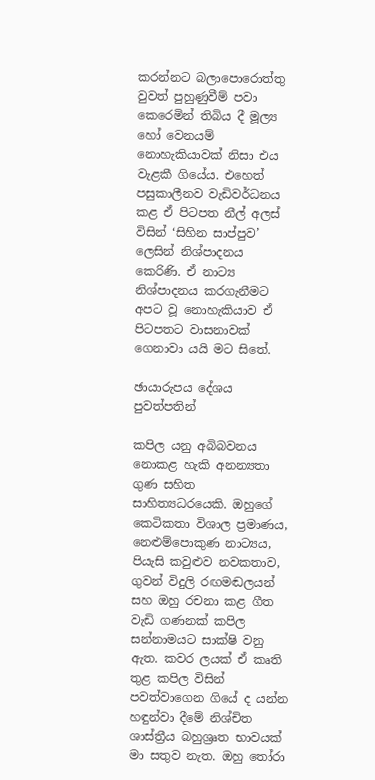කරන්නට බලාපොරොත්තු වුවත් පුහුණුවීම් පවා කෙරෙමින් තිබිය දී මූල්‍ය හෝ වෙනයම් නොහැකියාවක් නිසා එය වැළකී ගියේය. එහෙත් පසුකාලීනව වැඩිවර්ධනය කළ ඒ පිටපත නීල් අලස් විසින් ‘සිහින සාප්පුව’ ලෙසින් නිශ්පාදනය කෙරිණි. ඒ නාට්‍ය නිශ්පාදනය කරගැනීමට අපට වූ නොහැකියාව ඒ පිටපතට වාසනාවක් ගෙනාවා යයි මට සිතේ.

ඡායාරුපය දේශය පුවත්පතින්

කපිල යනු අබිබවනය නොකළ හැකි අනන්‍යතා ගුණ සහිත සාහිත්‍යධරයෙකි. ඔහුගේ කෙටිකතා විශාල ප්‍රමාණය, නෙළුම්පොකුණ නාට්‍යය, පියැසි කවුළුව නවකතාව, ගුවන් විදුලි රඟමඬලයන් සහ ඔහු රචනා කළ ගීත වැඩි ගණනක් කපිල සන්නාමයට සාක්ෂි වනු ඇත. කවර ලයක් ඒ කෘති තුළ කපිල විසින් පවත්වාගෙන ගියේ ද යන්න හඳුන්වා දීමේ නිශ්චිත ශාස්ත්‍රීය බහුශ්‍රෘත භාවයක් මා සතුව නැත. ඔහු තෝරා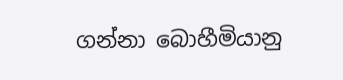ගන්නා බොහීමියානු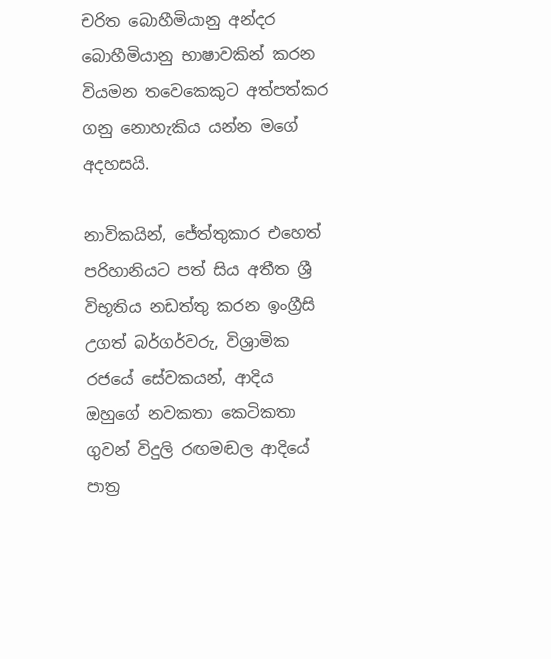චරිත බොහීමියානු අන්දර බොහීමියානු භාෂාවකින් කරන වියමන තවෙකෙකුට අත්පත්කර ගනු නොහැකිය යන්න මගේ අදහසයි.

නාවිකයින්, ජේත්තුකාර එහෙත් පරිහානියට පත් සිය අතීත ශ්‍රී විභූතිය නඩත්තු කරන ඉංග්‍රීසි උගත් බර්ගර්වරු, විශ්‍රාමික රජයේ සේවකයන්, ආදිය ඔහුගේ නවකතා කෙටිකතා ගුවන් විදුලි රඟමඬල ආදියේ පාත්‍ර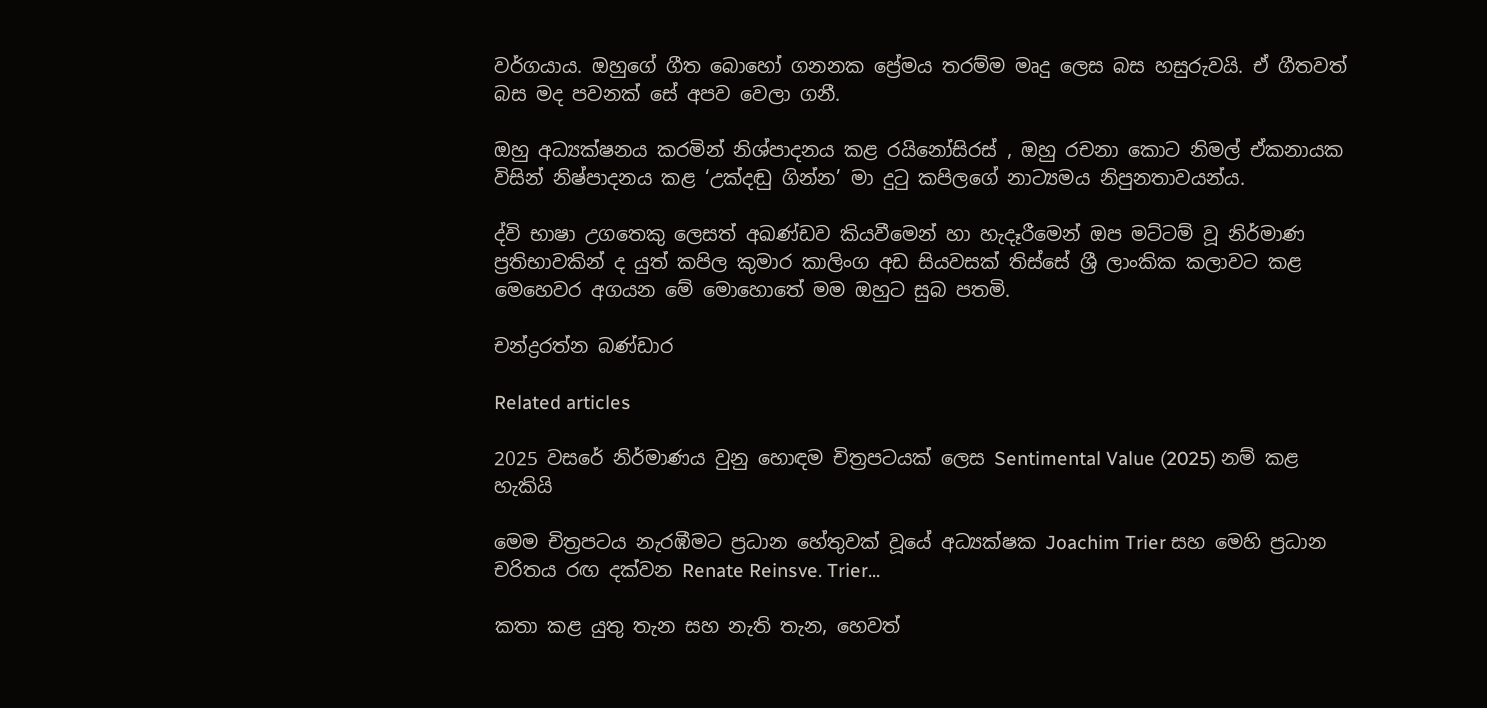වර්ගයාය. ඔහුගේ ගීත බොහෝ ගනනක ප්‍රේමය තරම්ම මෘදු ලෙස බස හසුරුවයි. ඒ ගීතවත් බස මද පවනක් සේ අපව වෙලා ගනී.

ඔහු අධ්‍යක්ෂනය කරමින් නිශ්පාදනය කළ රයිනෝසිරස් , ඔහු රචනා කොට නිමල් ඒකනායක විසින් නිෂ්පාදනය කළ ‘උක්දඬු ගින්න’ මා දුටු කපිලගේ නාට්‍යමය නිපුනතාවයන්ය.

ද්වි භාෂා උගතෙකු ලෙසත් අඛණ්ඩව කියවීමෙන් හා හැදෑරීමෙන් ඔප මට්ටම් වූ නිර්මාණ ප්‍රතිභාවකින් ද යුත් කපිල කුමාර කාලිංග අඩ සියවසක් තිස්සේ ශ්‍රී ලාංකික කලාවට කළ මෙහෙවර අගයන මේ මොහොතේ මම ඔහුට සුබ පතමි.

චන්ද්‍රරත්න බණ්ඩාර

Related articles

2025 වසරේ නිර්මාණය වුනු හොඳම චිත්‍රපටයක් ලෙස Sentimental Value (2025) නම් කළ හැකියි

මෙම චිත්‍රපටය නැරඹීමට ප්‍රධාන හේතුවක් වූයේ අධ්‍යක්ෂක Joachim Trier සහ මෙහි ප්‍රධාන චරිතය රඟ දක්වන Renate Reinsve. Trier...

කතා කළ යුතු තැන සහ නැති තැන, හෙවත්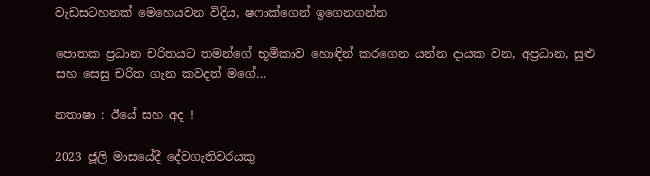වැඩසටහනක් මෙහෙයවන විදිය, ෂෆාක්ගෙන් ඉගෙනගන්න

පොතක ප්‍රධාන චරිතයට තමන්ගේ භූමිකාව හොඳින් කරගෙන යන්න දායක වන, අප්‍රධාන, සුළු සහ සෙසු චරිත ගැන කවදත් මගේ...

නතාෂා : ඊයේ සහ අද !

2023 ජූලි මාසයේදී දේවගැතිවරයකු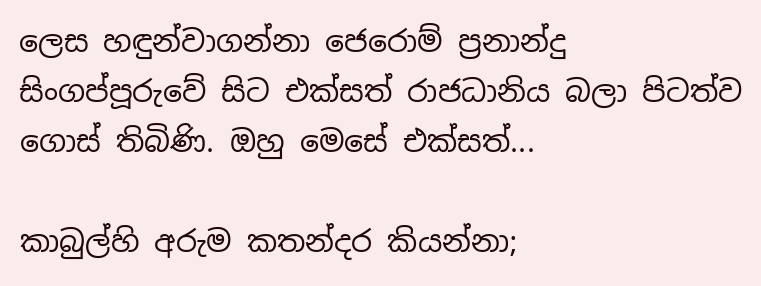ලෙස හඳුන්වාගන්නා ජෙරොම් ප්‍රනාන්දු සිංගප්පූරුවේ සිට එක්සත් රාජධානිය බලා පිටත්ව ගොස් තිබිණි. ඔහු මෙසේ එක්සත්...

කාබුල්හි අරුම කතන්දර කියන්නා;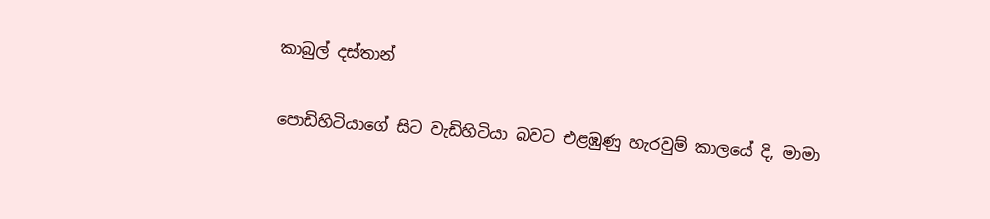කාබුල් දස්තාන්

පොඩිහිටියාගේ සිට වැඩිහිටියා බවට එළඹුණු හැරවුම් කාලයේ දි, මාමා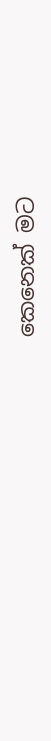කෙනෙක් මට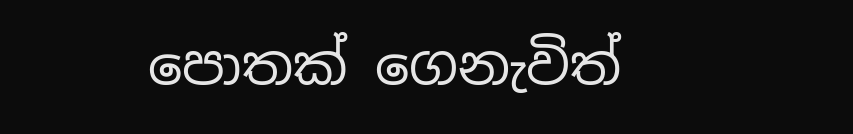පොතක් ගෙනැවිත්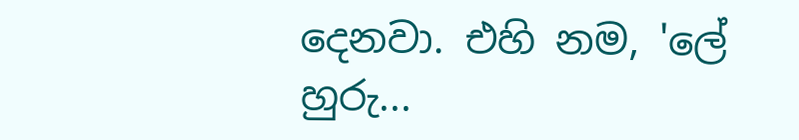දෙනවා. එහි නම, 'ලේ හුරු...